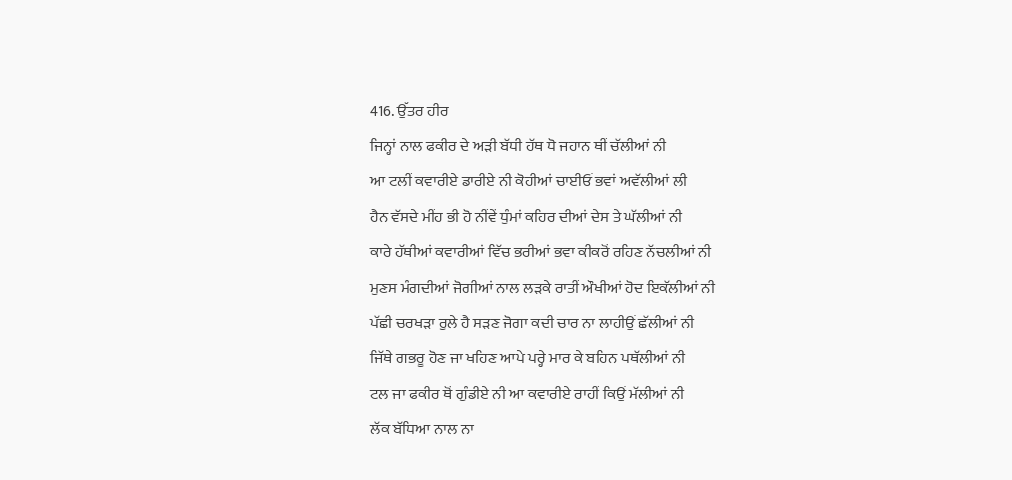416. ਉੱਤਰ ਹੀਰ
ਜਿਨ੍ਹਾਂ ਨਾਲ ਫਕੀਰ ਦੇ ਅੜੀ ਬੱਧੀ ਹੱਥ ਧੋ ਜਹਾਨ ਥੀਂ ਚੱਲੀਆਂ ਨੀ
ਆ ਟਲੀਂ ਕਵਾਰੀਏ ਡਾਰੀਏ ਨੀ ਕੋਹੀਆਂ ਚਾਈਓਂ ਭਵਾਂ ਅਵੱਲੀਆਂ ਲੀ
ਹੈਨ ਵੱਸਦੇ ਮੀਂਹ ਭੀ ਹੋ ਨੀਂਵੇਂ ਧੁੰਮਾਂ ਕਹਿਰ ਦੀਆਂ ਦੇਸ ਤੇ ਘੱਲੀਆਂ ਨੀ
ਕਾਰੇ ਹੱਥੀਆਂ ਕਵਾਰੀਆਂ ਵਿੱਚ ਭਰੀਆਂ ਭਵਾ ਕੀਕਰੋਂ ਰਹਿਣ ਨੱਚਲੀਆਂ ਨੀ
ਮੁਣਸ ਮੰਗਦੀਆਂ ਜੋਗੀਆਂ ਨਾਲ ਲੜਕੇ ਰਾਤੀਂ ਔਖੀਆਂ ਹੋਦ ਇਕੱਲੀਆਂ ਨੀ
ਪੱਛੀ ਚਰਖੜਾ ਰੁਲੇ ਹੈ ਸੜਣ ਜੋਗਾ ਕਦੀ ਚਾਰ ਨਾ ਲਾਹੀਉਂ ਛੱਲੀਆਂ ਨੀ
ਜਿੱਥੇ ਗਭਰੂ ਹੋਣ ਜਾ ਖਹਿਣ ਆਪੇ ਪਰ੍ਹੇ ਮਾਰ ਕੇ ਬਹਿਨ ਪਥੱਲੀਆਂ ਨੀ
ਟਲ ਜਾ ਫਕੀਰ ਥੋਂ ਗੁੰਡੀਏ ਨੀ ਆ ਕਵਾਰੀਏ ਰਾਹੀਂ ਕਿਉਂ ਮੱਲੀਆਂ ਨੀ
ਲੱਕ ਬੱਧਿਆ ਨਾਲ ਨਾ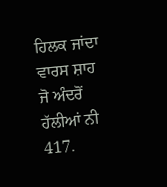ਹਿਲਕ ਜਾਂਦਾ ਵਾਰਸ ਸ਼ਾਹ ਜੋ ਅੰਦਰੋਂ ਹੱਲੀਆਂ ਨੀ
417.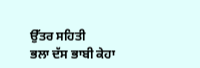ਉੱਤਰ ਸਹਿਤੀ
ਭਲਾ ਦੱਸ ਭਾਬੀ ਕੇਹਾ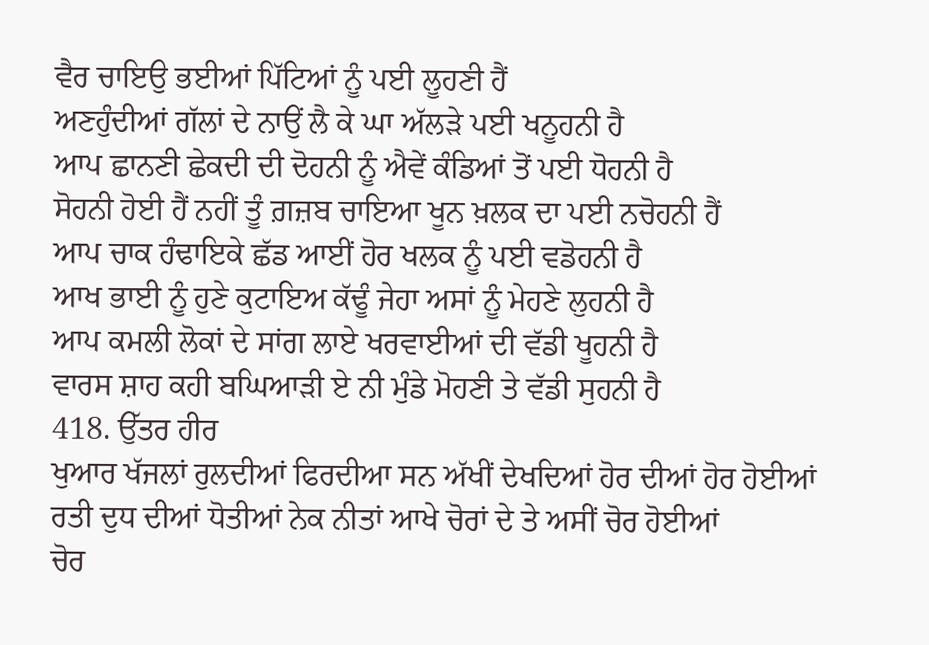ਵੈਰ ਚਾਇਉ ਭਈਆਂ ਪਿੱਟਿਆਂ ਨੂੰ ਪਈ ਲੂਹਣੀ ਹੈਂ
ਅਣਹੁੰਦੀਆਂ ਗੱਲਾਂ ਦੇ ਨਾਉਂ ਲੈ ਕੇ ਘਾ ਅੱਲੜੇ ਪਈ ਖਨੂਹਨੀ ਹੈ
ਆਪ ਛਾਨਣੀ ਛੇਕਦੀ ਦੀ ਦੋਹਨੀ ਨੂੰ ਐਵੇਂ ਕੰਡਿਆਂ ਤੋਂ ਪਈ ਧੋਹਨੀ ਹੈ
ਸੋਹਨੀ ਹੋਈ ਹੈਂ ਨਹੀਂ ਤੂੰ ਗ਼ਜ਼ਬ ਚਾਇਆ ਖੂਨ ਖ਼ਲਕ ਦਾ ਪਈ ਨਚੋਹਨੀ ਹੈਂ
ਆਪ ਚਾਕ ਹੰਢਾਇਕੇ ਛੱਡ ਆਈਂ ਹੋਰ ਖਲਕ ਨੂੰ ਪਈ ਵਡੋਹਨੀ ਹੈ
ਆਖ ਭਾਈ ਨੂੰ ਹੁਣੇ ਕੁਟਾਇਅ ਕੱਢੂੰ ਜੇਹਾ ਅਸਾਂ ਨੂੰ ਮੇਹਣੇ ਲੁਹਨੀ ਹੈ
ਆਪ ਕਮਲੀ ਲੋਕਾਂ ਦੇ ਸਾਂਗ ਲਾਏ ਖਰਵਾਈਆਂ ਦੀ ਵੱਡੀ ਖੂਹਨੀ ਹੈ
ਵਾਰਸ ਸ਼ਾਹ ਕਹੀ ਬਘਿਆੜੀ ਏ ਨੀ ਮੁੰਡੇ ਮੋਹਣੀ ਤੇ ਵੱਡੀ ਸੁਹਨੀ ਹੈ
418. ਉੱਤਰ ਹੀਰ
ਖੁਆਰ ਖੱਜਲਾਂ ਰੁਲਦੀਆਂ ਫਿਰਦੀਆ ਸਨ ਅੱਖੀਂ ਦੇਖਦਿਆਂ ਹੋਰ ਦੀਆਂ ਹੋਰ ਹੋਈਆਂ
ਰਤੀ ਦੁਧ ਦੀਆਂ ਧੋਤੀਆਂ ਨੇਕ ਨੀਤਾਂ ਆਖੇ ਚੋਰਾਂ ਦੇ ਤੇ ਅਸੀਂ ਚੋਰ ਹੋਈਆਂ
ਚੋਰ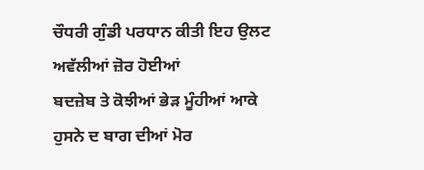ਚੌਧਰੀ ਗੁੰਡੀ ਪਰਧਾਨ ਕੀਤੀ ਇਹ ਉਲਟ ਅਵੱਲੀਆਂ ਜ਼ੋਰ ਹੋਈਆਂ
ਬਦਜ਼ੇਬ ਤੇ ਕੋਝੀਆਂ ਭੇੜ ਮੂੰਹੀਆਂ ਆਕੇ ਹੁਸਨੇ ਦ ਬਾਗ ਦੀਆਂ ਮੋਰ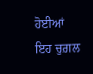ਹੋਈਆਂ
ਇਹ ਚੁਗ਼ਲ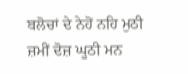ਬਲੋਚਾਂ ਦੇ ਨੇਹੋਂ ਨਹਿ ਮੁਠੀ ਜ਼ਮੀਂ ਦੋਜ਼ ਘੂਠੀ ਮਨ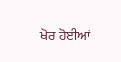ਖੋਰ ਹੋਈਆਂ